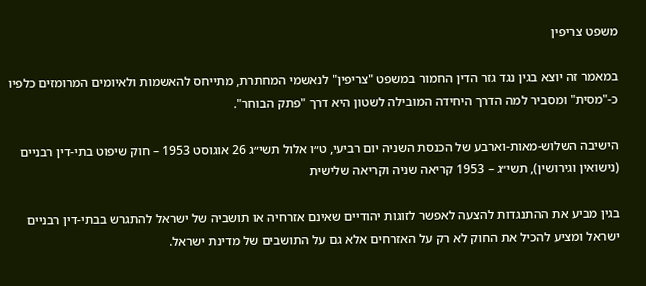משפט צריפין

במאמר זה יוצא בגין נגד גזר הדין החמור במשפט "צריפין" לנאשמי המחתרת, מתייחס להאשמות ולאיומים המרומזים כלפיו כ-"מסית" ומסביר למה הדרך היחידה המובילה לשטון היא דרך "פתק הבוחר".

הישיבה השלוש-מאות-וארבע של הכנסת השניה יום רביעי, ט״ו אלול תשי״ג 26 אוגוסט 1953 – חוק שיפוט בתי-דין רבניים (נישואין וגירושין), תשי״ג – 1953 קריאה שניה וקריאה שלישית

בגין מביע את ההתנגדות להצעה לאפשר לזוגות יהודיים שאינם אזרחיה או תושביה של ישראל להתגרש בבתי-דין רבניים ישראל ומציע להכיל את החוק לא רק על האזרחים אלא גם על התושבים של מדינת ישראל.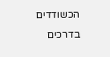הכשודדים בדרכים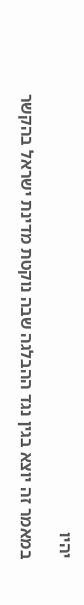יהיו

במאמר זה יוצא בגין נגד ההבלגה שבה נוקטת מדינת ישראל בהקשר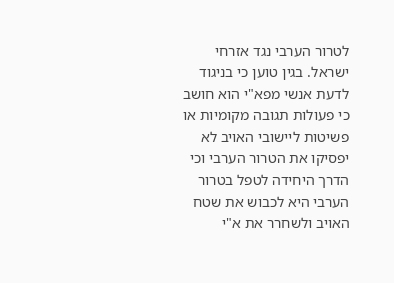לטרור הערבי נגד אזרחי ישראל. בגין טוען כי בניגוד לדעת אנשי מפא"י הוא חושב כי פעולות תגובה מקומיות או פשיטות ליישובי האויב לא יפסיקו את הטרור הערבי וכי הדרך היחידה לטפל בטרור הערבי היא לכבוש את שטח האויב ולשחרר את א"י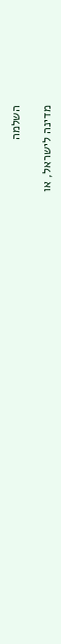השלמה

מדינה לישראל, או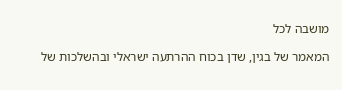מושבה לכל

המאמר של בגין, שדן בכוח ההרתעה ישראלי ובהשלכות של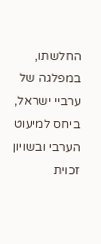החלשתו, במפלגה של ערביי ישראל, ביחס למיעוט הערבי ובשויון זכוית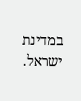במדינת ישראל.